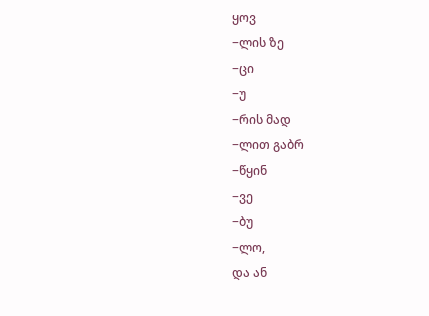ყოვ
−ლის ზე
−ცი
−უ
−რის მად
−ლით გაბრ
−წყინ
−ვე
−ბუ
−ლო,
და ან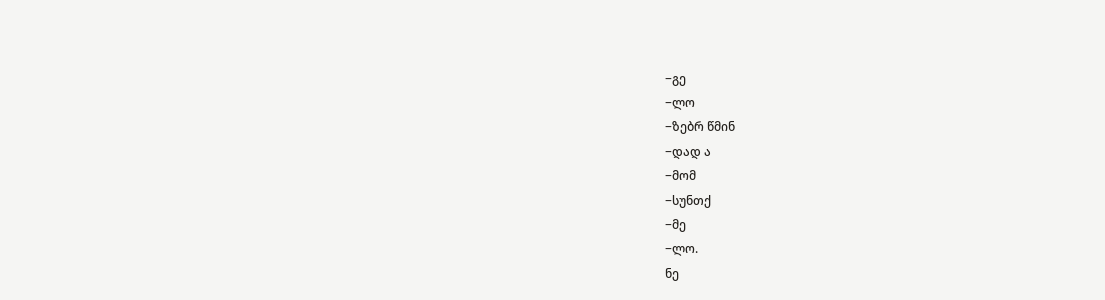−გე
−ლო
−ზებრ წმინ
−დად ა
−მომ
−სუნთქ
−მე
−ლო.
ნე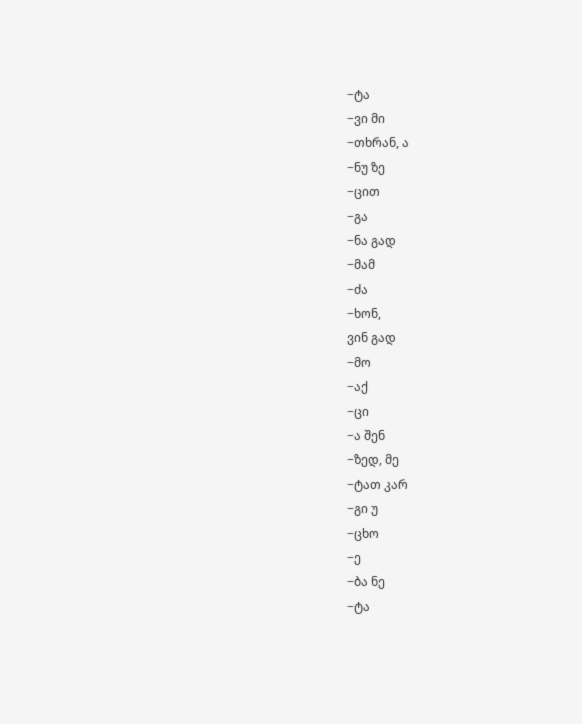−ტა
−ვი მი
−თხრან, ა
−ნუ ზე
−ცით
−გა
−ნა გად
−მამ
−ძა
−ხონ,
ვინ გად
−მო
−აქ
−ცი
−ა შენ
−ზედ, მე
−ტათ კარ
−გი უ
−ცხო
−ე
−ბა ნე
−ტა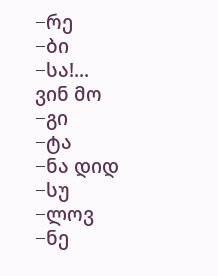−რე
−ბი
−სა!...
ვინ მო
−გი
−ტა
−ნა დიდ
−სუ
−ლოვ
−ნე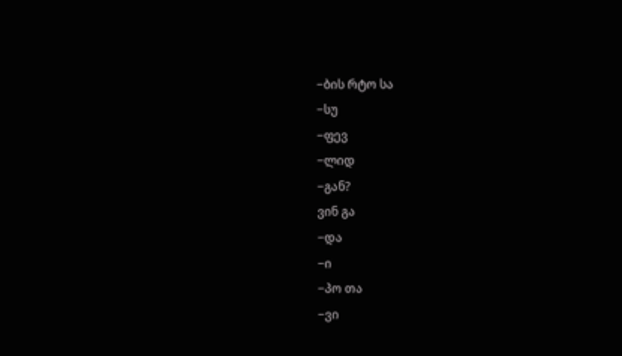−ბის რტო სა
−სუ
−ფევ
−ლიდ
−გან?
ვინ გა
−და
−ი
−პო თა
−ვი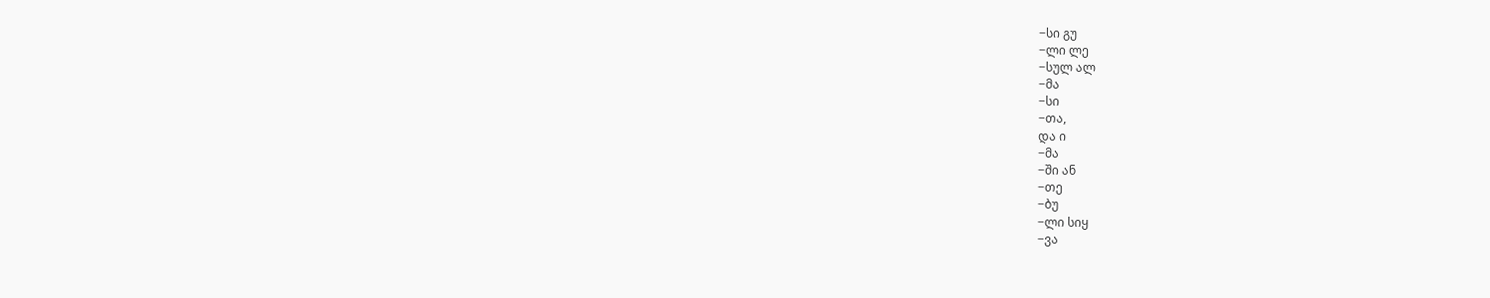−სი გუ
−ლი ლე
−სულ ალ
−მა
−სი
−თა,
და ი
−მა
−ში ან
−თე
−ბუ
−ლი სიყ
−ვა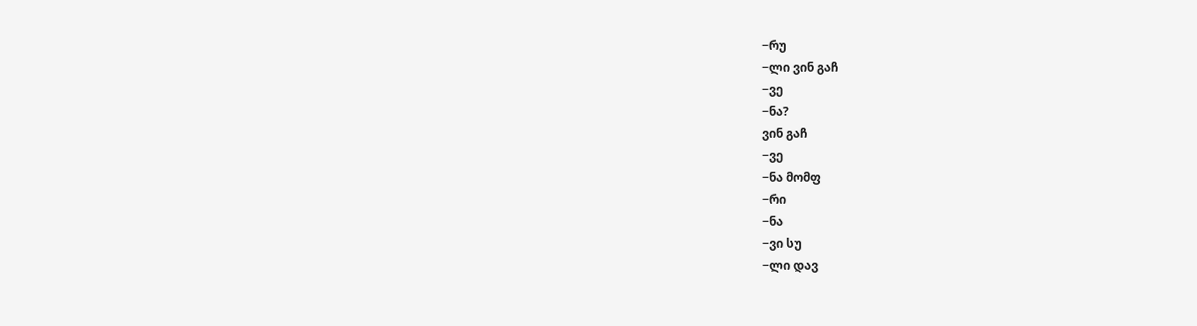−რუ
−ლი ვინ გაჩ
−ვე
−ნა?
ვინ გაჩ
−ვე
−ნა მომფ
−რი
−ნა
−ვი სუ
−ლი დავ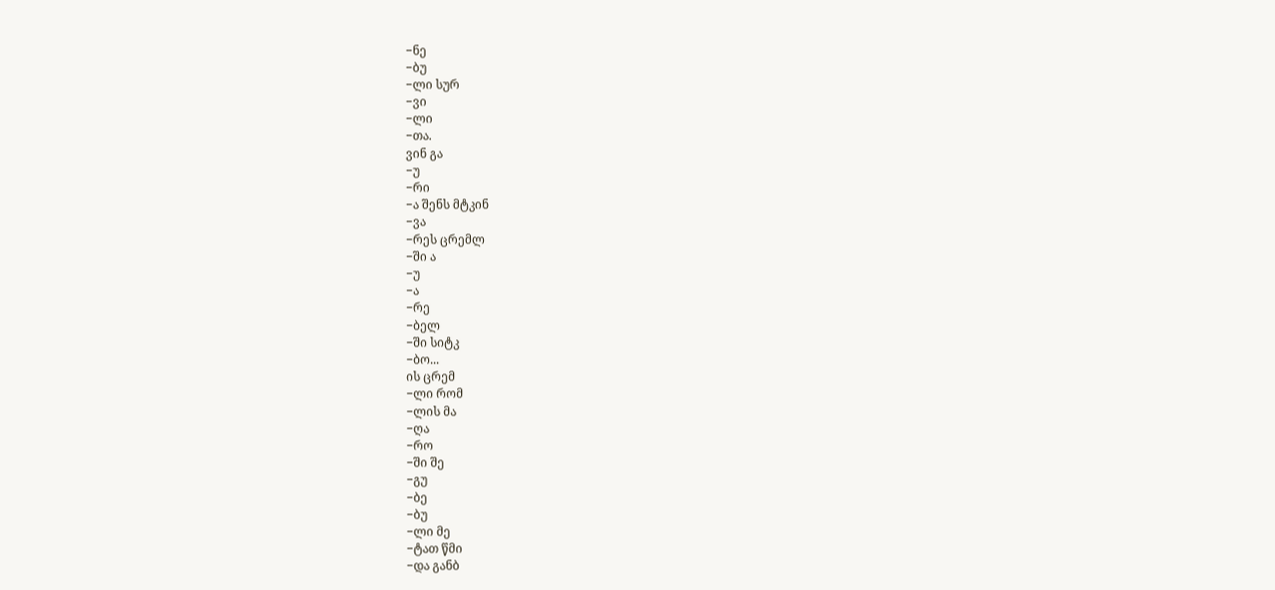−ნე
−ბუ
−ლი სურ
−ვი
−ლი
−თა.
ვინ გა
−უ
−რი
−ა შენს მტკინ
−ვა
−რეს ცრემლ
−ში ა
−უ
−ა
−რე
−ბელ
−ში სიტკ
−ბო...
ის ცრემ
−ლი რომ
−ლის მა
−ღა
−რო
−ში შე
−გუ
−ბე
−ბუ
−ლი მე
−ტათ წმი
−და განბ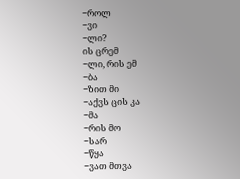−როლ
−ვი
−ლი?
ის ცრემ
−ლი, რის ემ
−ბა
−ზით მი
−აქვს ცის კა
−მა
−რის მო
−სარ
−წყა
−ვათ მთვა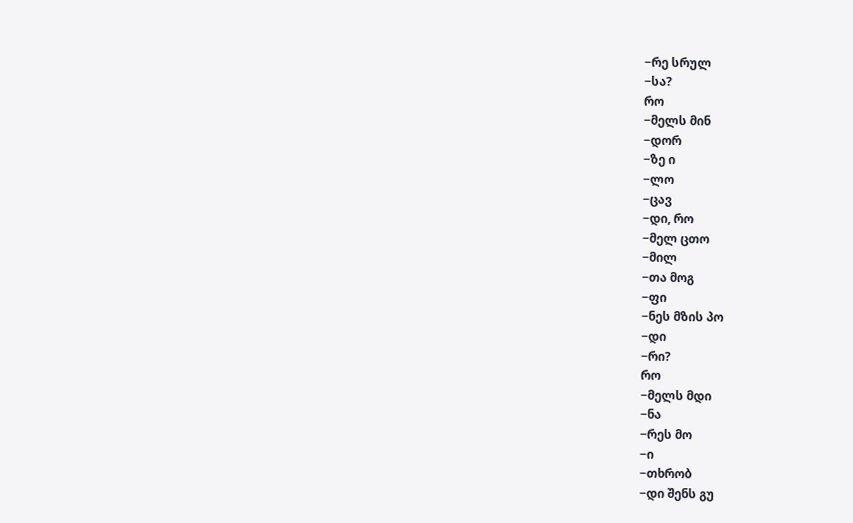−რე სრულ
−სა?
რო
−მელს მინ
−დორ
−ზე ი
−ლო
−ცავ
−დი, რო
−მელ ცთო
−მილ
−თა მოგ
−ფი
−ნეს მზის პო
−დი
−რი?
რო
−მელს მდი
−ნა
−რეს მო
−ი
−თხრობ
−დი შენს გუ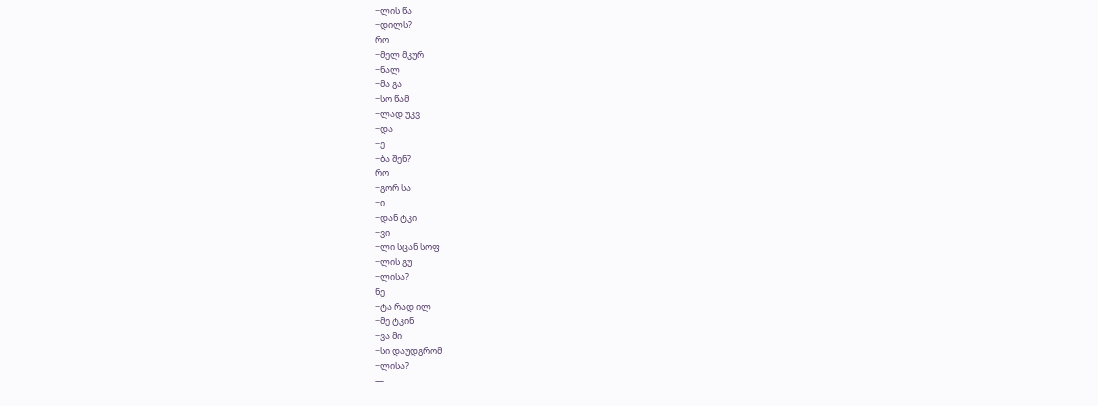−ლის წა
−დილს?
რო
−მელ მკურ
−ნალ
−მა გა
−სო წამ
−ლად უკვ
−და
−ე
−ბა შენ?
რო
−გორ სა
−ი
−დან ტკი
−ვი
−ლი სცან სოფ
−ლის გუ
−ლისა?
ნე
−ტა რად ილ
−მე ტკინ
−ვა მი
−სი დაუდგრომ
−ლისა?
—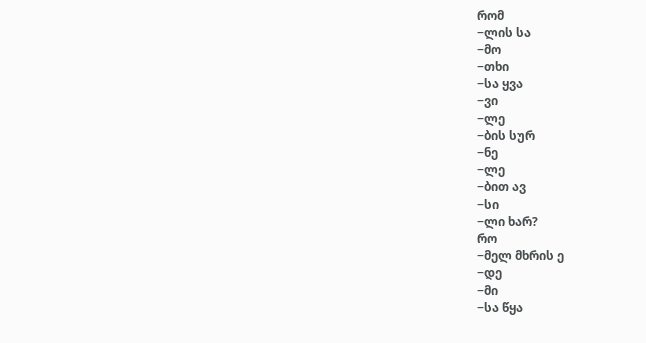რომ
−ლის სა
−მო
−თხი
−სა ყვა
−ვი
−ლე
−ბის სურ
−ნე
−ლე
−ბით ავ
−სი
−ლი ხარ?
რო
−მელ მხრის ე
−დე
−მი
−სა წყა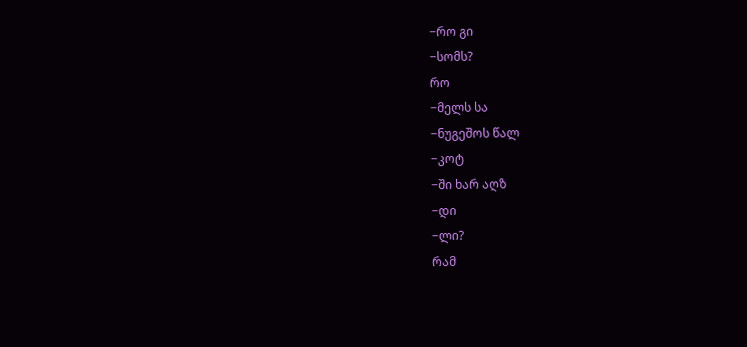−რო გი
−სომს?
რო
−მელს სა
−ნუგეშოს წალ
−კოტ
−ში ხარ აღზ
−დი
−ლი?
რამ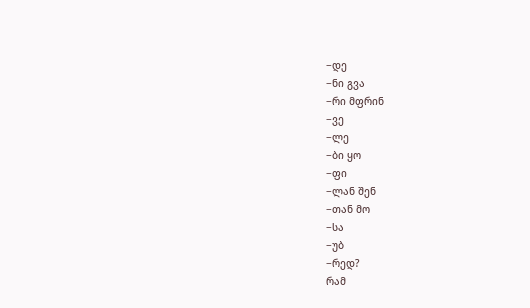−დე
−ნი გვა
−რი მფრინ
−ვე
−ლე
−ბი ყო
−ფი
−ლან შენ
−თან მო
−სა
−უბ
−რედ?
რამ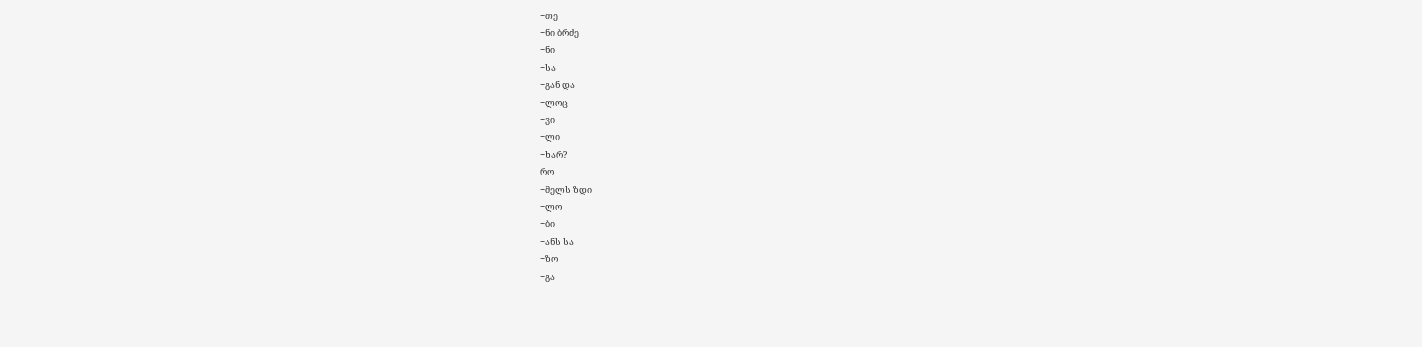−თე
−ნი ბრძე
−ნი
−სა
−გან და
−ლოც
−ვი
−ლი
−ხარ?
რო
−მელს ზდი
−ლო
−ბი
−ანს სა
−ზო
−გა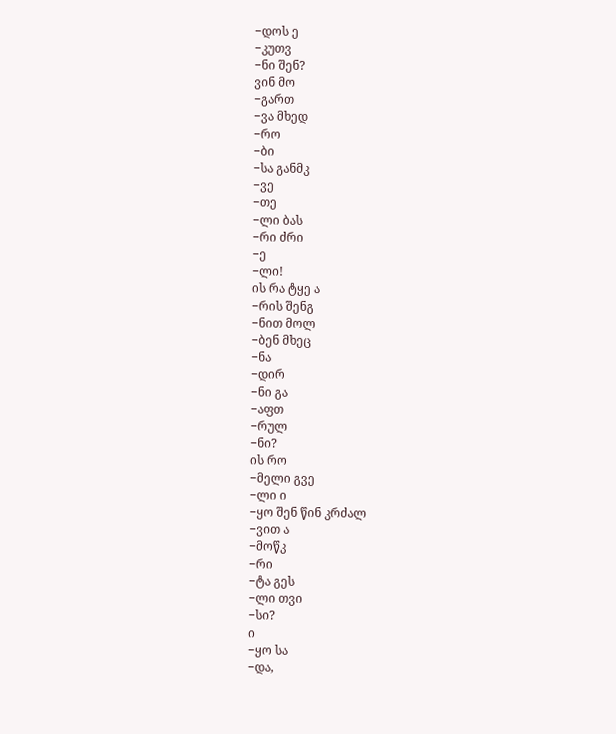−დოს ე
−კუთვ
−ნი შენ?
ვინ მო
−გართ
−ვა მხედ
−რო
−ბი
−სა განმკ
−ვე
−თე
−ლი ბას
−რი ძრი
−ე
−ლი!
ის რა ტყე ა
−რის შენგ
−ნით მოლ
−ბენ მხეც
−ნა
−დირ
−ნი გა
−აფთ
−რულ
−ნი?
ის რო
−მელი გვე
−ლი ი
−ყო შენ წინ კრძალ
−ვით ა
−მოწკ
−რი
−ტა გეს
−ლი თვი
−სი?
ი
−ყო სა
−და,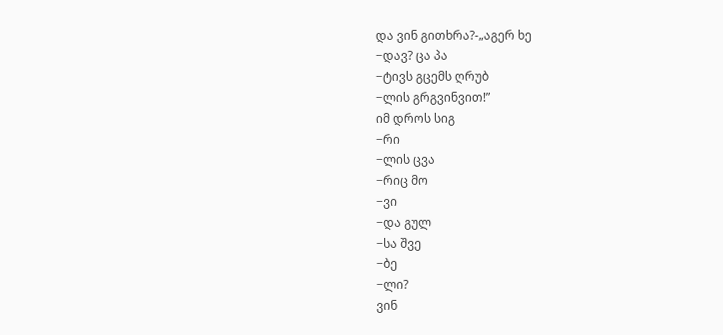და ვინ გითხრა?-„აგერ ხე
−დავ? ცა პა
−ტივს გცემს ღრუბ
−ლის გრგვინვით!”
იმ დროს სიგ
−რი
−ლის ცვა
−რიც მო
−ვი
−და გულ
−სა შვე
−ბე
−ლი?
ვინ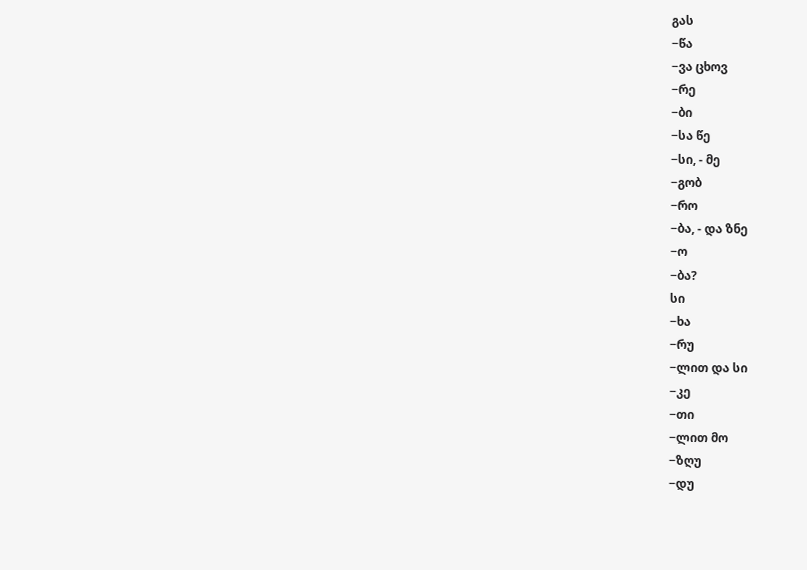გას
−წა
−ვა ცხოვ
−რე
−ბი
−სა წე
−სი, - მე
−გობ
−რო
−ბა, - და ზნე
−ო
−ბა?
სი
−ხა
−რუ
−ლით და სი
−კე
−თი
−ლით მო
−ზღუ
−დუ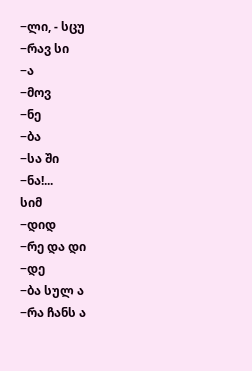−ლი, - სცუ
−რავ სი
−ა
−მოვ
−ნე
−ბა
−სა ში
−ნა!...
სიმ
−დიდ
−რე და დი
−დე
−ბა სულ ა
−რა ჩანს ა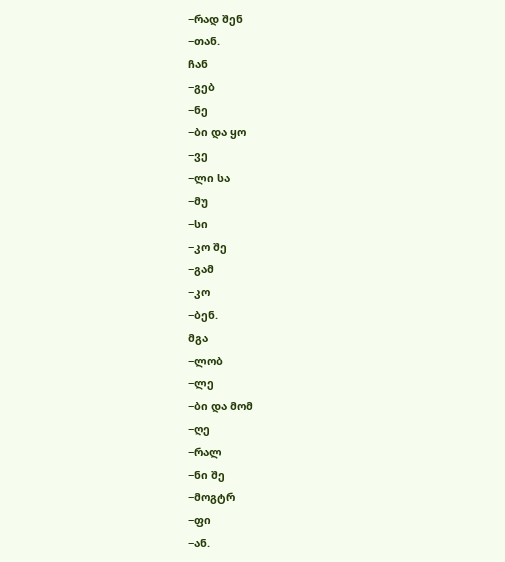−რად შენ
−თან.
ჩან
−გებ
−ნე
−ბი და ყო
−ვე
−ლი სა
−მუ
−სი
−კო შე
−გამ
−კო
−ბენ.
მგა
−ლობ
−ლე
−ბი და მომ
−ღე
−რალ
−ნი შე
−მოგტრ
−ფი
−ან.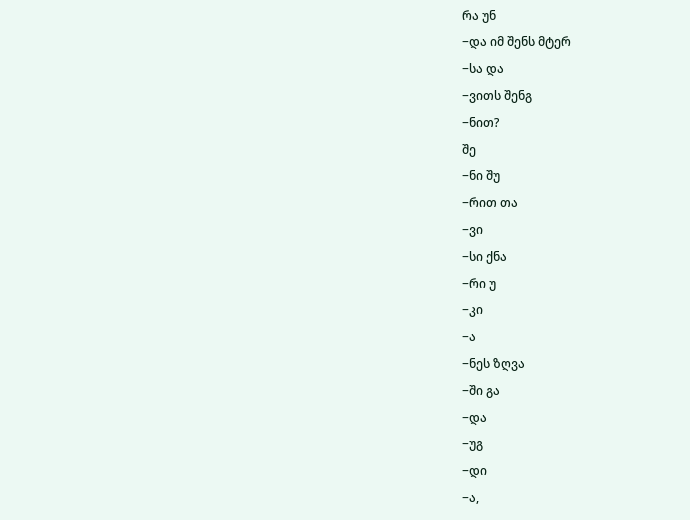რა უნ
−და იმ შენს მტერ
−სა და
−ვითს შენგ
−ნით?
შე
−ნი შუ
−რით თა
−ვი
−სი ქნა
−რი უ
−კი
−ა
−ნეს ზღვა
−ში გა
−და
−უგ
−დი
−ა,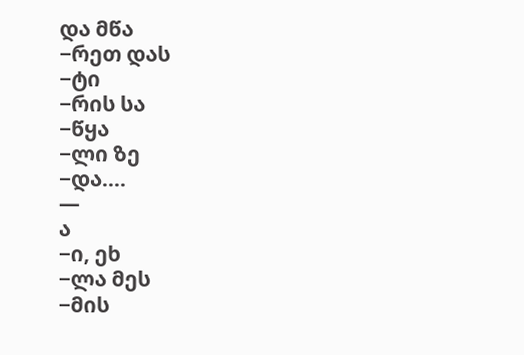და მწა
−რეთ დას
−ტი
−რის სა
−წყა
−ლი ზე
−და....
—
ა
−ი, ეხ
−ლა მეს
−მის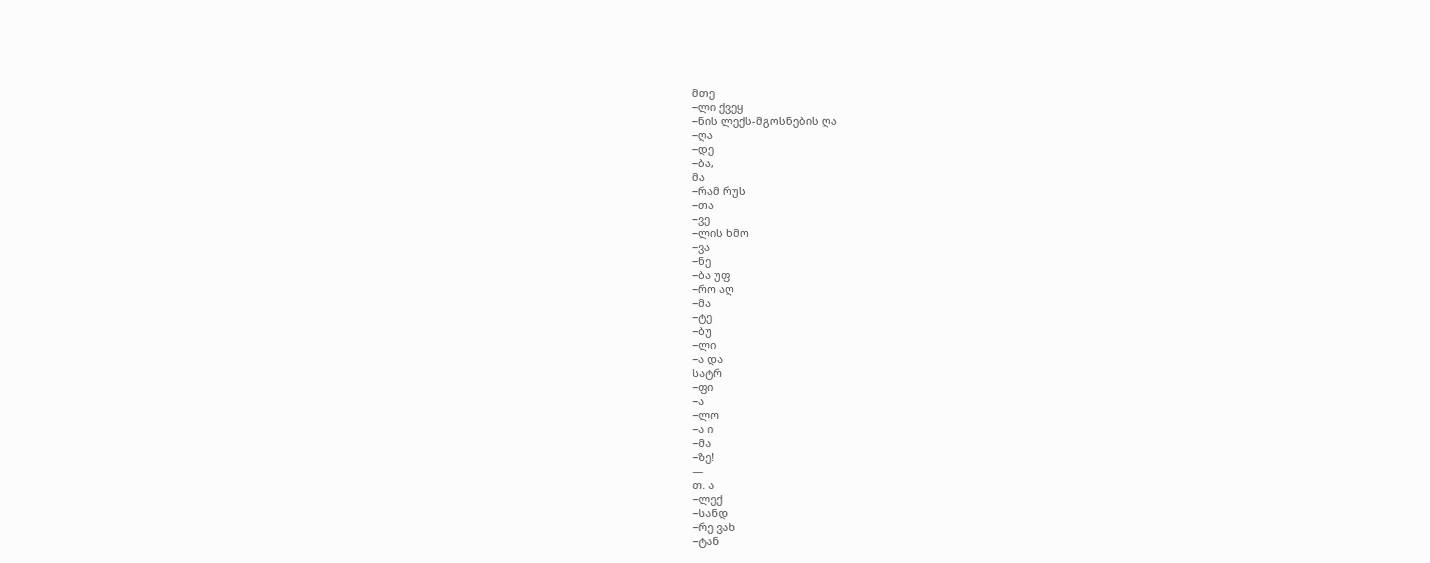მთე
−ლი ქვეყ
−ნის ლექს-მგოსნების ღა
−ღა
−დე
−ბა,
მა
−რამ რუს
−თა
−ვე
−ლის ხმო
−ვა
−ნე
−ბა უფ
−რო აღ
−მა
−ტე
−ბუ
−ლი
−ა და
სატრ
−ფი
−ა
−ლო
−ა ი
−მა
−ზე!
—
თ. ა
−ლექ
−სანდ
−რე ვახ
−ტან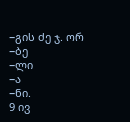−გის ძე ჯ. ორ
−ბე
−ლი
−ა
−ნი.
9 ივ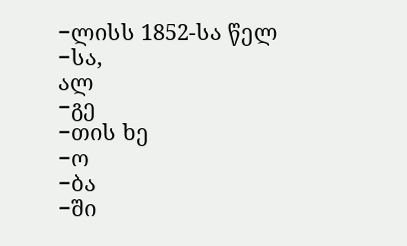−ლისს 1852-სა წელ
−სა,
ალ
−გე
−თის ხე
−ო
−ბა
−ში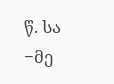წ. სა
−მე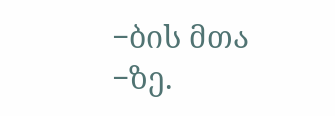−ბის მთა
−ზე.